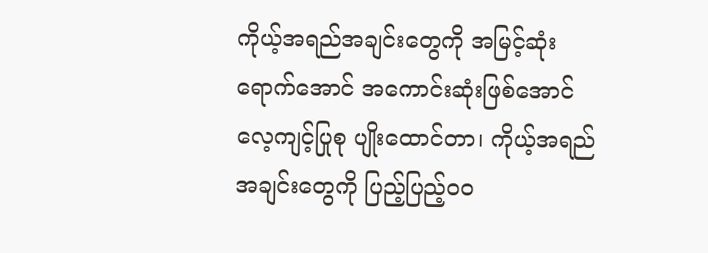ကိုယ့်အရည်အချင်းတွေကို အမြင့်ဆုံး ရောက်အောင် အကောင်းဆုံးဖြစ်အောင် လေ့ကျင့်ပြုစု ပျိုးထောင်တာ၊ ကိုယ့်အရည်အချင်းတွေကို ပြည့်ပြည့်ဝဝ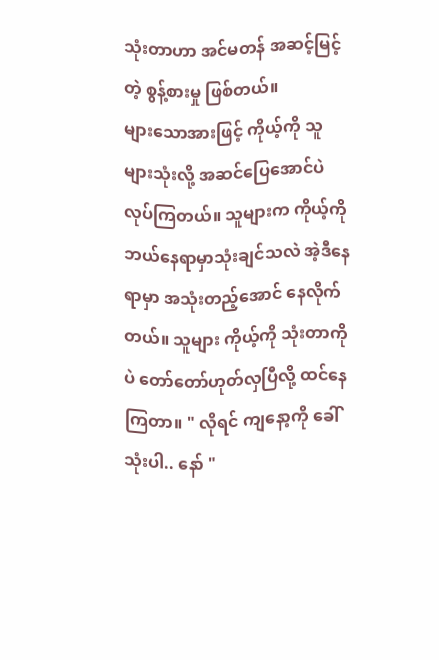သုံးတာဟာ အင်မတန် အဆင့်မြင့်တဲ့ စွန့်စားမှု ဖြစ်တယ်။
များသောအားဖြင့် ကိုယ့်ကို သူများသုံးလို့ အဆင်ပြေအောင်ပဲ လုပ်ကြတယ်။ သူများက ကိုယ့်ကို ဘယ်နေရာမှာသုံးချင်သလဲ အဲ့ဒီနေရာမှာ အသုံးတည့်အောင် နေလိုက်တယ်။ သူများ ကိုယ့်ကို သုံးတာကိုပဲ တော်တော်ဟုတ်လှပြီလို့ ထင်နေကြတာ။ " လိုရင် ကျနော့ကို ခေါ်သုံးပါ.. နော် "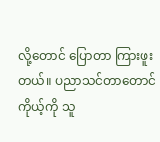လို့တောင် ပြောတာ ကြားဖူးတယ်။ ပညာသင်တာတောင် ကိုယ့်ကို သူ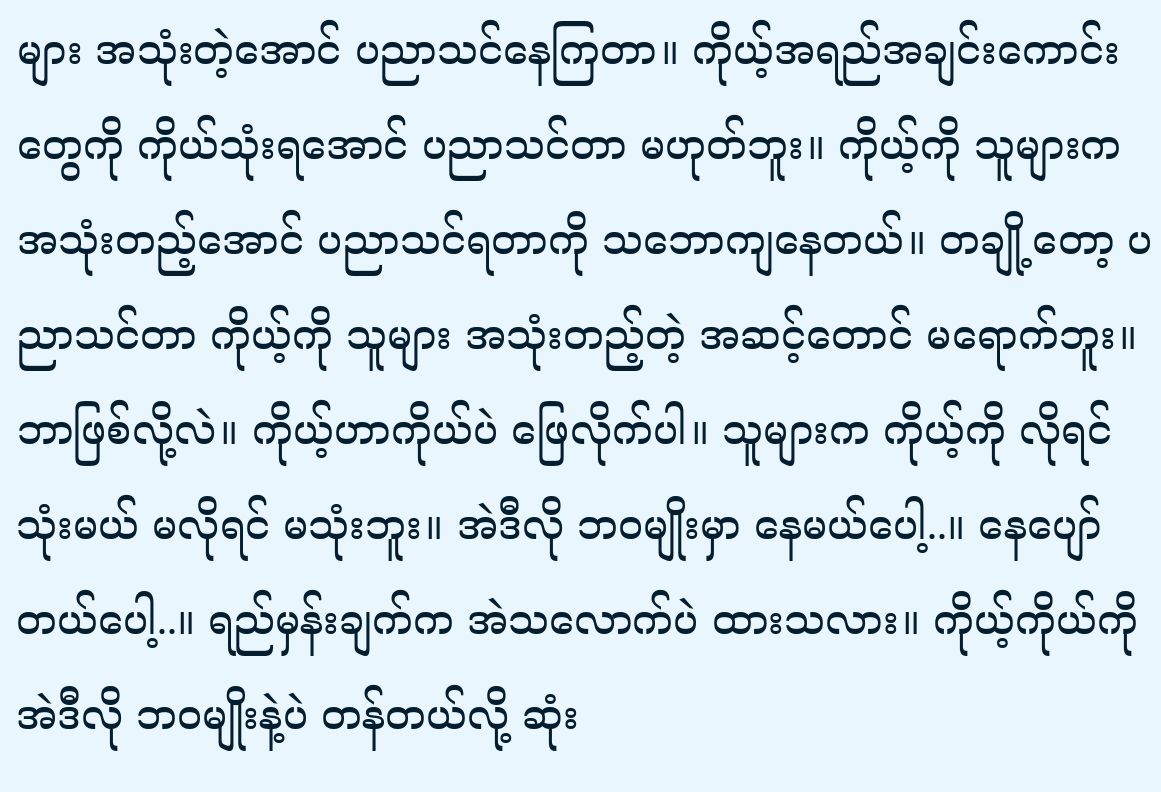များ အသုံးတဲ့အောင် ပညာသင်နေကြတာ။ ကိုယ့်အရည်အချင်းကောင်းတွေကို ကိုယ်သုံးရအောင် ပညာသင်တာ မဟုတ်ဘူး။ ကိုယ့်ကို သူများက အသုံးတည့်အောင် ပညာသင်ရတာကို သဘောကျနေတယ်။ တချို့တော့ ပညာသင်တာ ကိုယ့်ကို သူများ အသုံးတည့်တဲ့ အဆင့်တောင် မရောက်ဘူး။ ဘာဖြစ်လို့လဲ။ ကိုယ့်ဟာကိုယ်ပဲ ဖြေလိုက်ပါ။ သူများက ကိုယ့်ကို လိုရင်သုံးမယ် မလိုရင် မသုံးဘူး။ အဲဒီလို ဘဝမျိုးမှာ နေမယ်ပေါ့..။ နေပျော်တယ်ပေါ့..။ ရည်မှန်းချက်က အဲသလောက်ပဲ ထားသလား။ ကိုယ့်ကိုယ်ကို အဲဒီလို ဘဝမျိုးနဲ့ပဲ တန်တယ်လို့ ဆုံး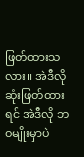ဖြတ်ထားသလား။ အဲဒီလို ဆုံးဖြတ်ထားရင် အဲဒီလို ဘဝမျိုးမှာပဲ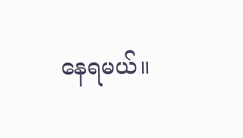နေရမယ်။